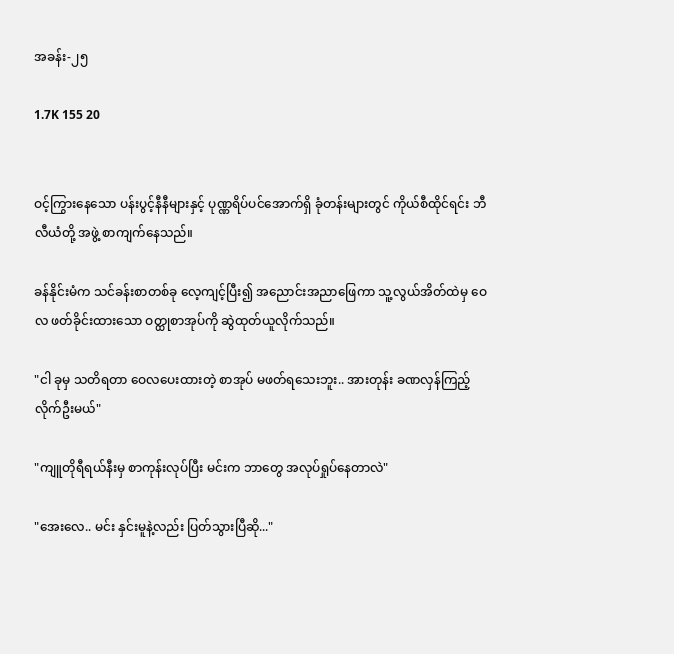အခန်း-၂၅

1.7K 155 20


ဝင့်ကြွားနေသော ပန်းပွင့်နီနီများနှင့် ပုဏ္ဏရိပ်ပင်အောက်ရှိ ခုံတန်းများတွင် ကိုယ်စီထိုင်ရင်း ဘီလီယံတို့ အဖွဲ့ စာကျက်နေသည်။

ခန်နိုင်းမံက သင်ခန်းစာတစ်ခု လေ့ကျင့်ပြီး၍ အညောင်းအညာဖြေကာ သူ့လွယ်အိတ်ထဲမှ ဝေလ ဖတ်ခိုင်းထားသော ဝတ္ထုစာအုပ်ကို ဆွဲထုတ်ယူလိုက်သည်။

"ငါ ခုမှ သတိရတာ ဝေလပေးထားတဲ့ စာအုပ် မဖတ်ရသေးဘူး.. အားတုန်း ခဏလှန်ကြည့်လိုက်ဦးမယ်"

"ကျူတိုရီရယ်နီးမှ စာကုန်းလုပ်ပြီး မင်းက ဘာတွေ အလုပ်ရှုပ်နေတာလဲ"

"အေးလေ.. မင်း နှင်းမူနဲ့လည်း ပြတ်သွားပြီဆို..."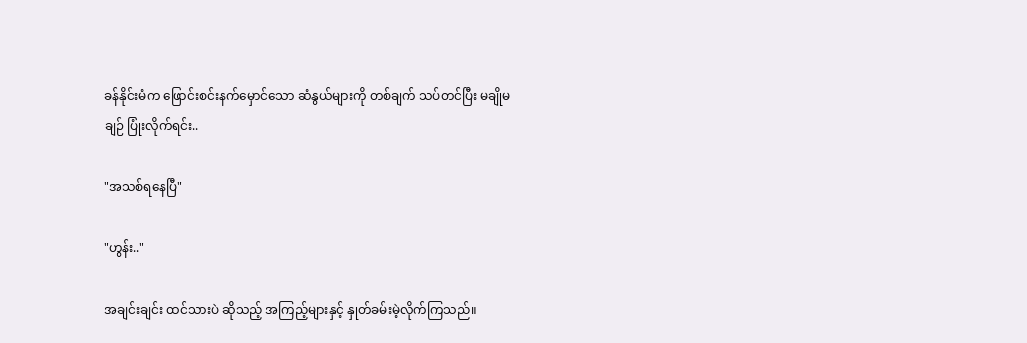ခန်နိုင်းမံက ဖြောင်းစင်းနက်မှောင်သော ဆံနွယ်များကို တစ်ချက် သပ်တင်ပြီး မချိုမချဉ် ပြုံးလိုက်ရင်း..

"အသစ်ရနေပြီ"

"ဟွန်း.."

အချင်းချင်း ထင်သားပဲ ဆိုသည့် အကြည့်များနှင့် နှုတ်ခမ်းမဲ့လိုက်ကြသည်။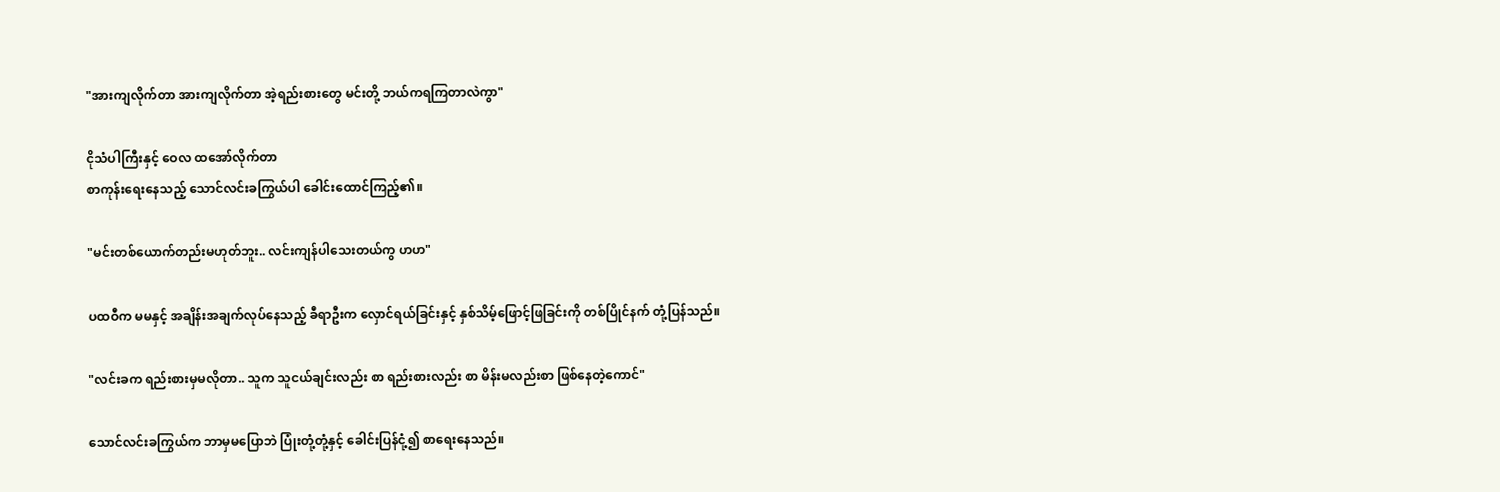"အားကျလိုက်တာ အားကျလိုက်တာ အဲ့ရည်းစားတွေ မင်းတို့ ဘယ်ကရကြတာလဲကွာ"

ငိုသံပါကြီးနှင့် ဝေလ ထအော်လိုက်တာ
စာကုန်းရေးနေသည့် သောင်လင်းခကြွယ်ပါ ခေါင်းထောင်ကြည့်၏။

"မင်းတစ်ယောက်တည်းမဟုတ်ဘူး.. လင်းကျန်ပါသေးတယ်ကွ ဟဟ"

ပထဝီက မမနှင့် အချိန်းအချက်လုပ်နေသည့် ခီရာဦးက လှောင်ရယ်ခြင်းနှင့် နှစ်သိမ့်ဖြောင့်ဖြခြင်းကို တစ်ပြိုင်နက် တုံ့ပြန်သည်။

"လင်းခက ရည်းစားမှမလိုတာ.. သူက သူငယ်ချင်းလည်း စာ ရည်းစားလည်း စာ မိန်းမလည်းစာ ဖြစ်နေတဲ့ကောင်"

သောင်လင်းခကြွယ်က ဘာမှမပြောဘဲ ပြုံးတုံ့တုံ့နှင့် ခေါင်းပြန်ငုံ့၍ စာရေးနေသည်။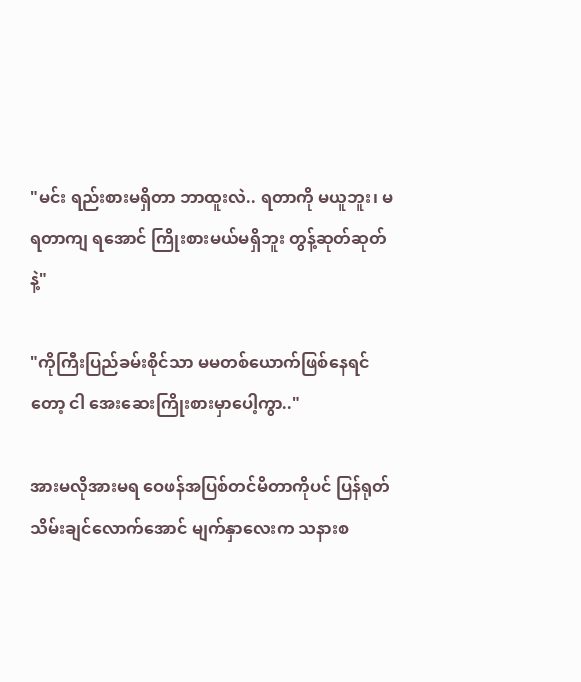"မင်း ရည်းစားမရှိတာ ဘာထူးလဲ.. ရတာကို မယူဘူး၊ မရတာကျ ရအောင် ကြိုးစားမယ်မရှိဘူး တွန့်ဆုတ်ဆုတ်နဲ့"

"ကိုကြီးပြည်ခမ်းစိုင်သာ မမတစ်ယောက်ဖြစ်နေရင်တော့ ငါ အေးဆေးကြိုးစားမှာပေါ့ကွာ.."

အားမလိုအားမရ ဝေဖန်အပြစ်တင်မိတာကိုပင် ပြန်ရုတ်သိမ်းချင်လောက်အောင် မျက်နှာလေးက သနားစ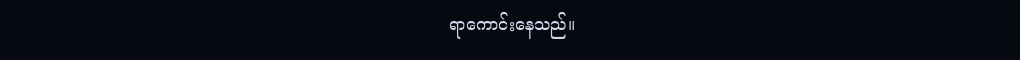ရာကောင်းနေသည်။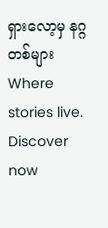ရှားလော့မှ နဂ္ဂတစ်များWhere stories live. Discover now